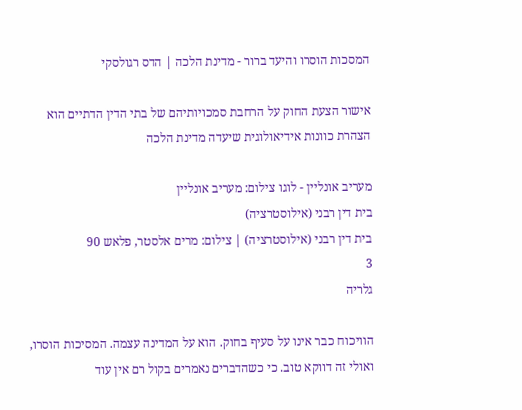המסכות הוסרו והיעד ברור - מדינת הלכה | הדס רגולסקי

אישור הצעת החוק על הרחבת סמכויותיהם של בתי הדין הדתיים הוא הצהרת כוונות אידיאולוגית שיעדה מדינת הלכה

מעריב אונליין - לוגו צילום: מעריב אונליין
בית דין רבני (אילוסטרציה)
בית דין רבני (אילוסטרציה) | צילום: מרים אלסטר, פלאש 90
3
גלריה

הוויכוח כבר אינו על סעיף בחוק. הוא על המדינה עצמה. המסיכות הוסרו, ואולי זה דווקא טוב. כי כשהדברים נאמרים בקול רם אין עוד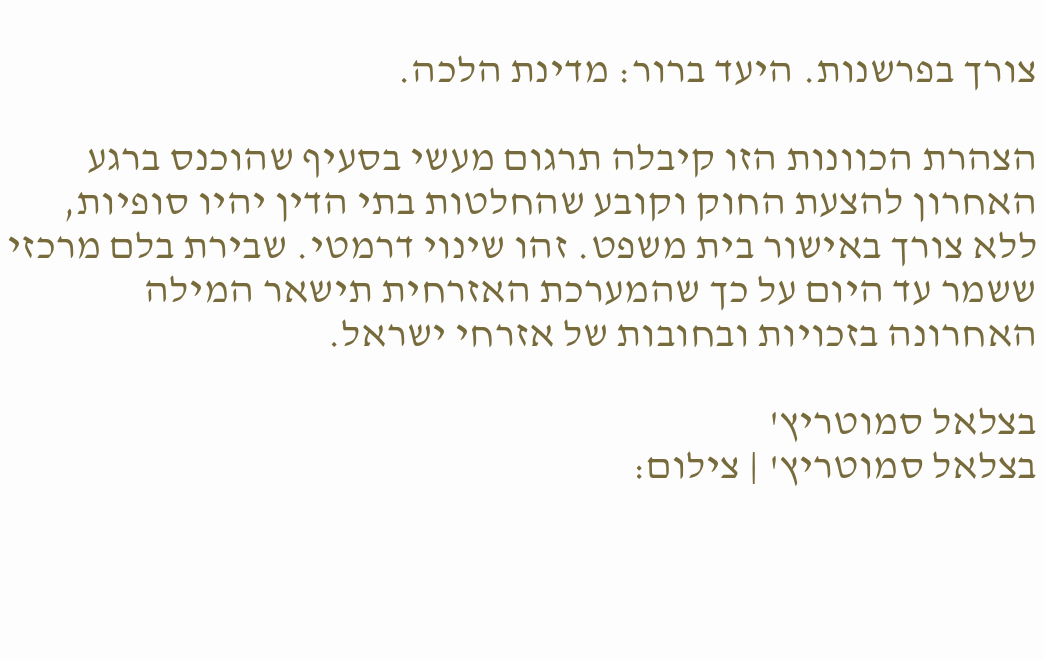צורך בפרשנות. היעד ברור: מדינת הלכה.

הצהרת הכוונות הזו קיבלה תרגום מעשי בסעיף שהוכנס ברגע האחרון להצעת החוק וקובע שהחלטות בתי הדין יהיו סופיות, ללא צורך באישור בית משפט. זהו שינוי דרמטי. שבירת בלם מרכזי ששמר עד היום על כך שהמערכת האזרחית תישאר המילה האחרונה בזכויות ובחובות של אזרחי ישראל.

בצלאל סמוטריץ'
בצלאל סמוטריץ' | צילום: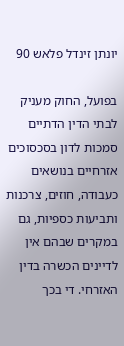יונתן זינדל פלאש 90

בפועל, החוק מעניק לבתי הדין הדתיים סמכות לדון בסכסוכים אזרחיים בנושאים כעבודה, חוזים, צרכנות ותביעות כספיות, גם במקרים שבהם אין לדיינים הכשרה בדין האזרחי. די בכך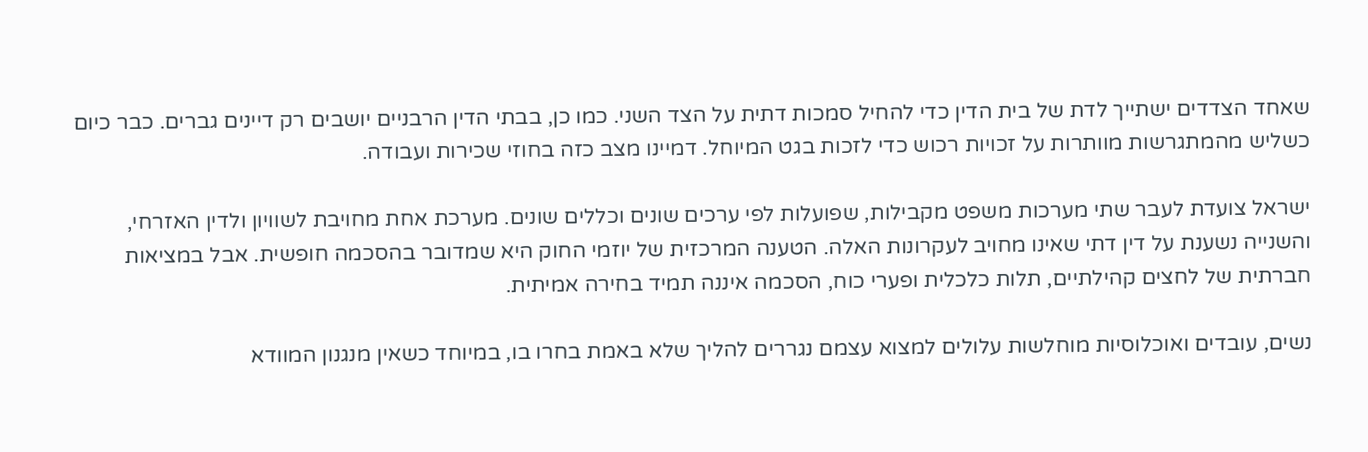שאחד הצדדים ישתייך לדת של בית הדין כדי להחיל סמכות דתית על הצד השני. כמו כן, בבתי הדין הרבניים יושבים רק דיינים גברים. כבר כיום כשליש מהמתגרשות מוותרות על זכויות רכוש כדי לזכות בגט המיוחל. דמיינו מצב כזה בחוזי שכירות ועבודה.

ישראל צועדת לעבר שתי מערכות משפט מקבילות, שפועלות לפי ערכים שונים וכללים שונים. מערכת אחת מחויבת לשוויון ולדין האזרחי, והשנייה נשענת על דין דתי שאינו מחויב לעקרונות האלה. הטענה המרכזית של יוזמי החוק היא שמדובר בהסכמה חופשית. אבל במציאות חברתית של לחצים קהילתיים, תלות כלכלית ופערי כוח, הסכמה איננה תמיד בחירה אמיתית.

נשים, עובדים ואוכלוסיות מוחלשות עלולים למצוא עצמם נגררים להליך שלא באמת בחרו בו, במיוחד כשאין מנגנון המוודא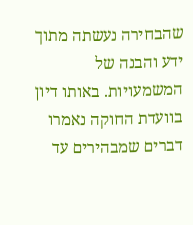שהבחירה נעשתה מתוך ידע והבנה של המשמעויות. באותו דיון בוועדת החוקה נאמרו דברים שמבהירים עד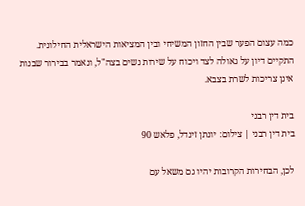כמה עצום הפער שבין החזון המשיחי ובין המציאות הישראלית החילונית. התקיים דיון על גאולה לצד ויכוח על שירות נשים בצה"ל, ונאמר בבירור שבנות אינן צריכות לשרת בצבא.

בית דין רבני
בית דין רבני | צילום: יונתן זינדל, פלאש 90

לכן, הבחירות הקרובות יהיו גם משאל עם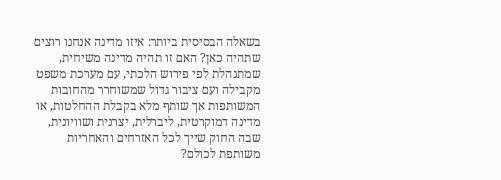בשאלה הבסיסית ביותר: איזו מדינה אנחנו רוצים שתהיה כאן? האם זו תהיה מדינה משיחית, שמתנהלת לפי פירוש הלכתי, עם מערכת משפט מקבילה ועם ציבור גדול שמשוחרר מהחובות המשותפות אך שותף מלא בקבלת ההחלטות, או מדינה דמוקרטית, ליברלית, יצרנית ושוויונית, שבה החוק שייך לכל האזרחים והאחריות משותפת לכולם?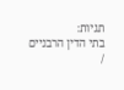תגיות:
בתי הדין הרבניים
/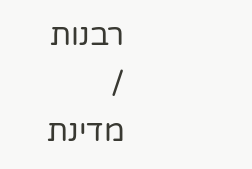רבנות
/
מדינת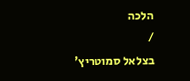הלכה
/
בצלאל סמוטריץ'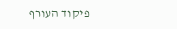פיקוד העורף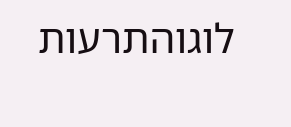לוגוהתרעות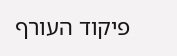פיקוד העורף